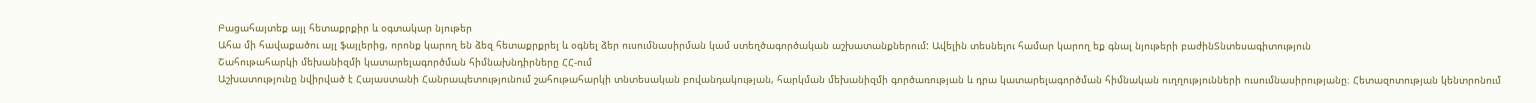Բացահայտեք այլ հետաքրքիր և օգտակար նյութեր
Ահա մի հավաքածու այլ ֆայլերից, որոնք կարող են ձեզ հետաքրքրել և օգնել ձեր ուսումնասիրման կամ ստեղծագործական աշխատանքներում: Ավելին տեսնելու համար կարող եք գնալ նյութերի բաժինՏնտեսագիտություն
Շահութահարկի մեխանիզմի կատարելագործման հիմնախնդիրները ՀՀ-ում
Աշխատությունը նվիրված է Հայաստանի Հանրապետությունում շահութահարկի տնտեսական բովանդակության, հարկման մեխանիզմի գործառության և դրա կատարելագործման հիմնական ուղղությունների ուսումնասիրությանը։ Հետազոտության կենտրոնում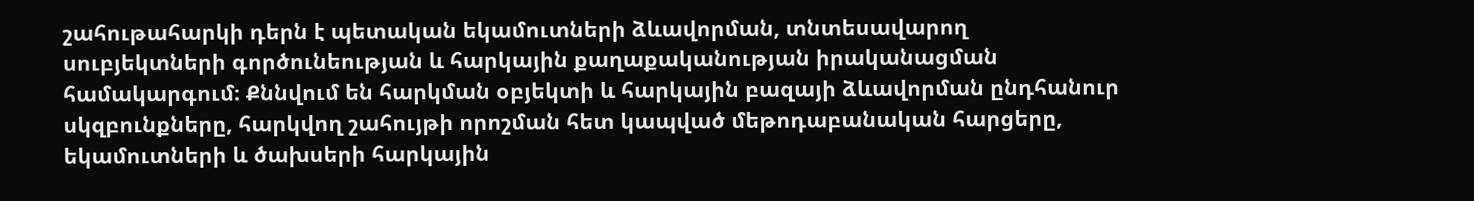շահութահարկի դերն է պետական եկամուտների ձևավորման, տնտեսավարող սուբյեկտների գործունեության և հարկային քաղաքականության իրականացման համակարգում։ Քննվում են հարկման օբյեկտի և հարկային բազայի ձևավորման ընդհանուր սկզբունքները, հարկվող շահույթի որոշման հետ կապված մեթոդաբանական հարցերը, եկամուտների և ծախսերի հարկային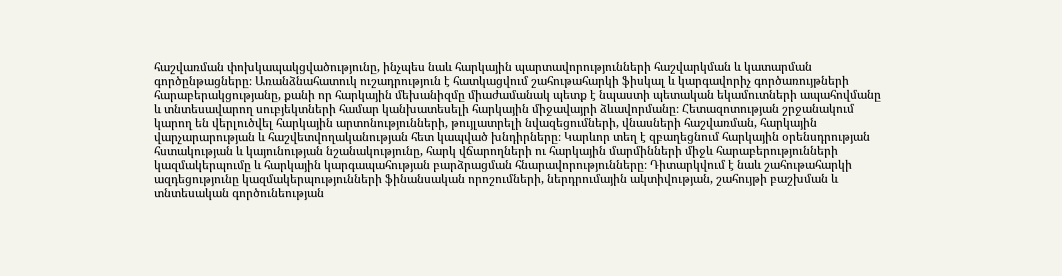հաշվառման փոխկապակցվածությունը, ինչպես նաև հարկային պարտավորությունների հաշվարկման և կատարման գործընթացները։ Առանձնահատուկ ուշադրություն է հատկացվում շահութահարկի ֆիսկալ և կարգավորիչ գործառույթների հարաբերակցությանը, քանի որ հարկային մեխանիզմը միաժամանակ պետք է նպաստի պետական եկամուտների ապահովմանը և տնտեսավարող սուբյեկտների համար կանխատեսելի հարկային միջավայրի ձևավորմանը։ Հետազոտության շրջանակում կարող են վերլուծվել հարկային արտոնությունների, թույլատրելի նվազեցումների, վնասների հաշվառման, հարկային վարչարարության և հաշվետվողականության հետ կապված խնդիրները։ Կարևոր տեղ է զբաղեցնում հարկային օրենսդրության հստակության և կայունության նշանակությունը, հարկ վճարողների ու հարկային մարմինների միջև հարաբերությունների կազմակերպումը և հարկային կարգապահության բարձրացման հնարավորությունները։ Դիտարկվում է նաև շահութահարկի ազդեցությունը կազմակերպությունների ֆինանսական որոշումների, ներդրումային ակտիվության, շահույթի բաշխման և տնտեսական գործունեության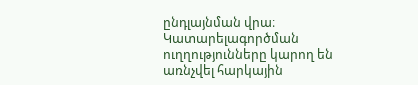ընդլայնման վրա։ Կատարելագործման ուղղությունները կարող են առնչվել հարկային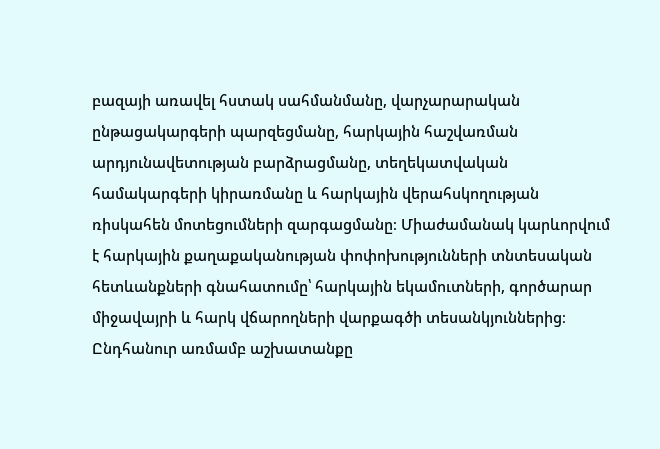բազայի առավել հստակ սահմանմանը, վարչարարական ընթացակարգերի պարզեցմանը, հարկային հաշվառման արդյունավետության բարձրացմանը, տեղեկատվական համակարգերի կիրառմանը և հարկային վերահսկողության ռիսկահեն մոտեցումների զարգացմանը։ Միաժամանակ կարևորվում է հարկային քաղաքականության փոփոխությունների տնտեսական հետևանքների գնահատումը՝ հարկային եկամուտների, գործարար միջավայրի և հարկ վճարողների վարքագծի տեսանկյուններից։ Ընդհանուր առմամբ աշխատանքը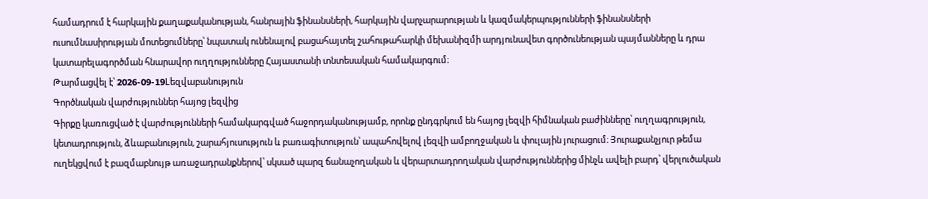համադրում է հարկային քաղաքականության, հանրային ֆինանսների, հարկային վարչարարության և կազմակերպությունների ֆինանսների ուսումնասիրության մոտեցումները՝ նպատակ ունենալով բացահայտել շահութահարկի մեխանիզմի արդյունավետ գործունեության պայմանները և դրա կատարելագործման հնարավոր ուղղությունները Հայաստանի տնտեսական համակարգում։
Թարմացվել է՝ 2026-09-19Lեզվաբանություն
Գործնական վարժություններ հայոց լեզվից
Գիրքը կառուցված է վարժությունների համակարգված հաջորդականությամբ, որոնք ընդգրկում են հայոց լեզվի հիմնական բաժինները՝ ուղղագրություն, կետադրություն, ձևաբանություն, շարահյուսություն և բառագիտություն՝ ապահովելով լեզվի ամբողջական և փուլային յուրացում։ Յուրաքանչյուր թեմա ուղեկցվում է բազմաբնույթ առաջադրանքներով՝ սկսած պարզ ճանաչողական և վերարտադրողական վարժություններից մինչև ավելի բարդ՝ վերլուծական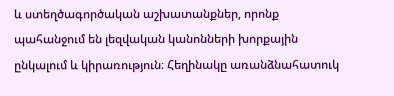և ստեղծագործական աշխատանքներ, որոնք պահանջում են լեզվական կանոնների խորքային ընկալում և կիրառություն։ Հեղինակը առանձնահատուկ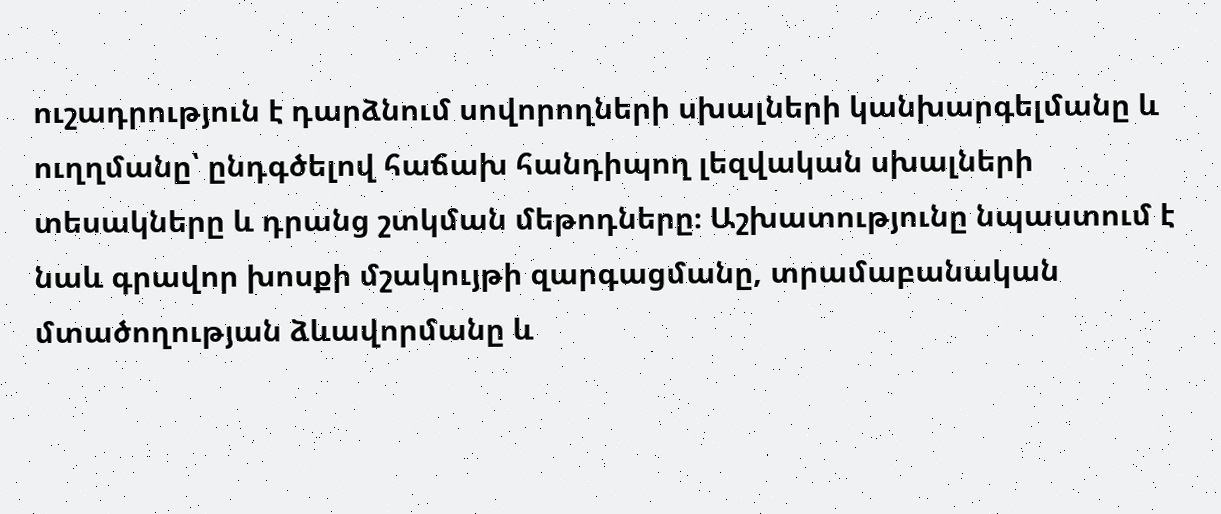ուշադրություն է դարձնում սովորողների սխալների կանխարգելմանը և ուղղմանը՝ ընդգծելով հաճախ հանդիպող լեզվական սխալների տեսակները և դրանց շտկման մեթոդները։ Աշխատությունը նպաստում է նաև գրավոր խոսքի մշակույթի զարգացմանը, տրամաբանական մտածողության ձևավորմանը և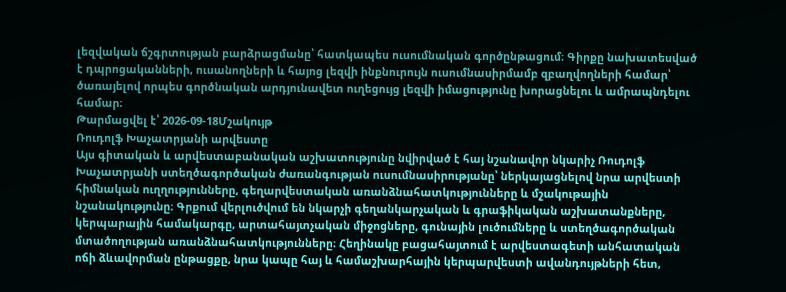լեզվական ճշգրտության բարձրացմանը՝ հատկապես ուսումնական գործընթացում։ Գիրքը նախատեսված է դպրոցականների, ուսանողների և հայոց լեզվի ինքնուրույն ուսումնասիրմամբ զբաղվողների համար՝ ծառայելով որպես գործնական արդյունավետ ուղեցույց լեզվի իմացությունը խորացնելու և ամրապնդելու համար։
Թարմացվել է՝ 2026-09-18Մշակույթ
Ռուդոլֆ Խաչատրյանի արվեստը
Այս գիտական և արվեստաբանական աշխատությունը նվիրված է հայ նշանավոր նկարիչ Ռուդոլֆ Խաչատրյանի ստեղծագործական ժառանգության ուսումնասիրությանը՝ ներկայացնելով նրա արվեստի հիմնական ուղղությունները, գեղարվեստական առանձնահատկությունները և մշակութային նշանակությունը։ Գրքում վերլուծվում են նկարչի գեղանկարչական և գրաֆիկական աշխատանքները, կերպարային համակարգը, արտահայտչական միջոցները, գունային լուծումները և ստեղծագործական մտածողության առանձնահատկությունները։ Հեղինակը բացահայտում է արվեստագետի անհատական ոճի ձևավորման ընթացքը, նրա կապը հայ և համաշխարհային կերպարվեստի ավանդույթների հետ,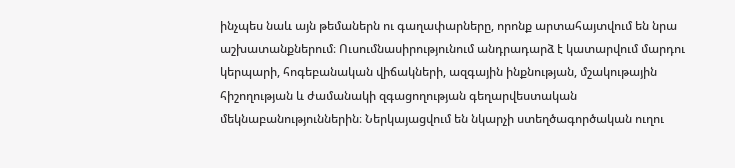ինչպես նաև այն թեմաներն ու գաղափարները, որոնք արտահայտվում են նրա աշխատանքներում։ Ուսումնասիրությունում անդրադարձ է կատարվում մարդու կերպարի, հոգեբանական վիճակների, ազգային ինքնության, մշակութային հիշողության և ժամանակի զգացողության գեղարվեստական մեկնաբանություններին։ Ներկայացվում են նկարչի ստեղծագործական ուղու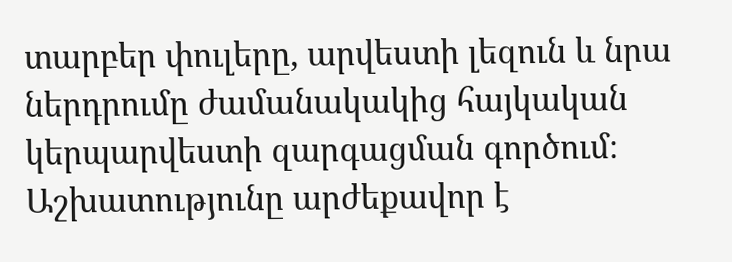տարբեր փուլերը, արվեստի լեզուն և նրա ներդրումը ժամանակակից հայկական կերպարվեստի զարգացման գործում։ Աշխատությունը արժեքավոր է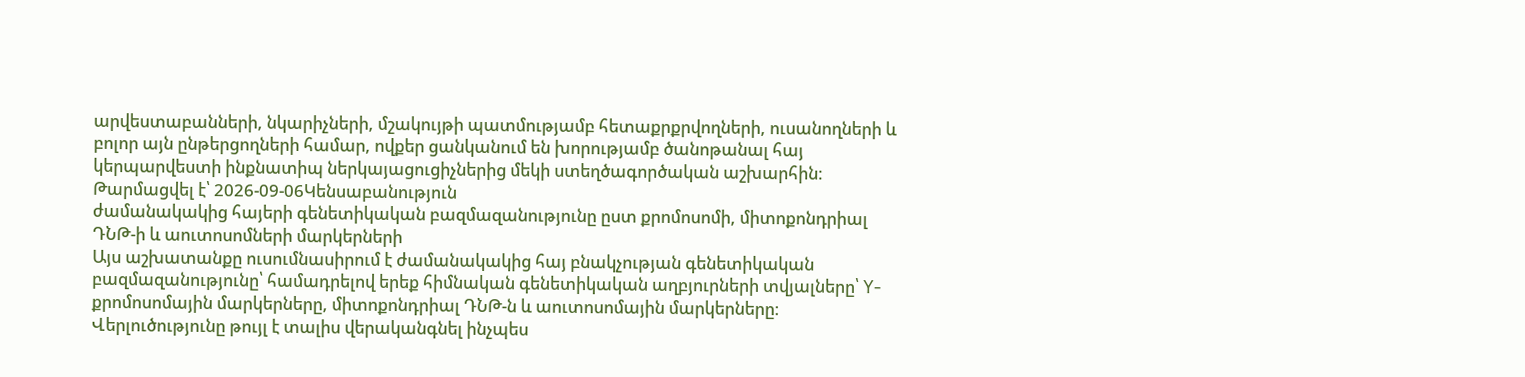արվեստաբանների, նկարիչների, մշակույթի պատմությամբ հետաքրքրվողների, ուսանողների և բոլոր այն ընթերցողների համար, ովքեր ցանկանում են խորությամբ ծանոթանալ հայ կերպարվեստի ինքնատիպ ներկայացուցիչներից մեկի ստեղծագործական աշխարհին։
Թարմացվել է՝ 2026-09-06Կենսաբանություն
ժամանակակից հայերի գենետիկական բազմազանությունը ըստ քրոմոսոմի, միտոքոնդրիալ ԴՆԹ-ի և աուտոսոմների մարկերների
Այս աշխատանքը ուսումնասիրում է ժամանակակից հայ բնակչության գենետիկական բազմազանությունը՝ համադրելով երեք հիմնական գենետիկական աղբյուրների տվյալները՝ Y-քրոմոսոմային մարկերները, միտոքոնդրիալ ԴՆԹ-ն և աուտոսոմային մարկերները։ Վերլուծությունը թույլ է տալիս վերականգնել ինչպես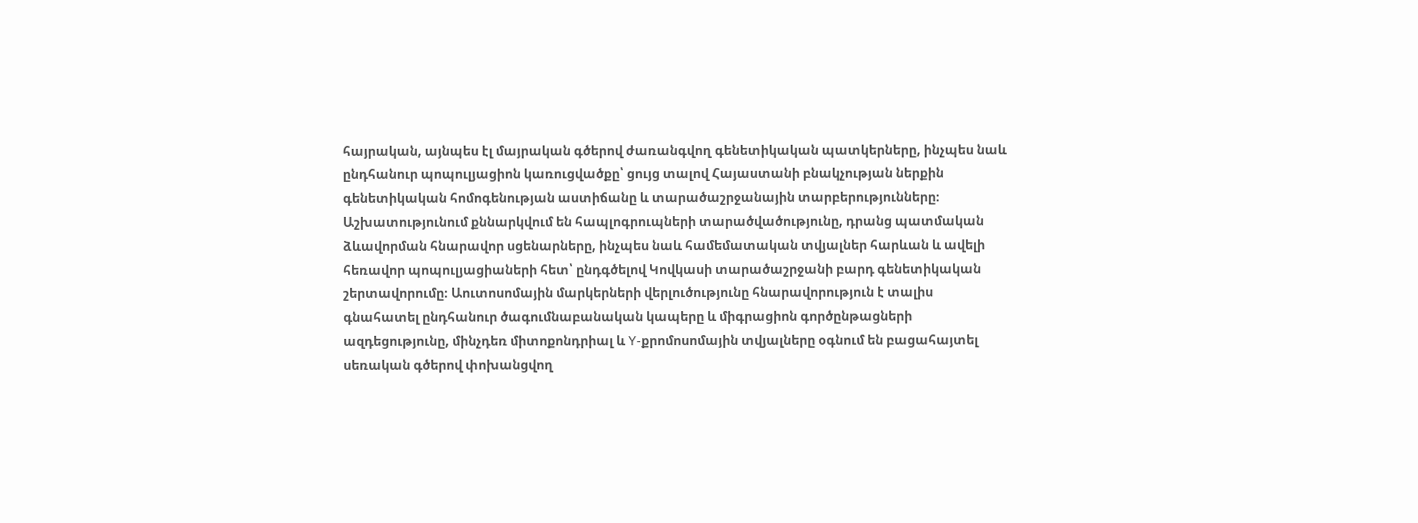հայրական, այնպես էլ մայրական գծերով ժառանգվող գենետիկական պատկերները, ինչպես նաև ընդհանուր պոպուլյացիոն կառուցվածքը՝ ցույց տալով Հայաստանի բնակչության ներքին գենետիկական հոմոգենության աստիճանը և տարածաշրջանային տարբերությունները։ Աշխատությունում քննարկվում են հապլոգրուպների տարածվածությունը, դրանց պատմական ձևավորման հնարավոր սցենարները, ինչպես նաև համեմատական տվյալներ հարևան և ավելի հեռավոր պոպուլյացիաների հետ՝ ընդգծելով Կովկասի տարածաշրջանի բարդ գենետիկական շերտավորումը։ Աուտոսոմային մարկերների վերլուծությունը հնարավորություն է տալիս գնահատել ընդհանուր ծագումնաբանական կապերը և միգրացիոն գործընթացների ազդեցությունը, մինչդեռ միտոքոնդրիալ և Y-քրոմոսոմային տվյալները օգնում են բացահայտել սեռական գծերով փոխանցվող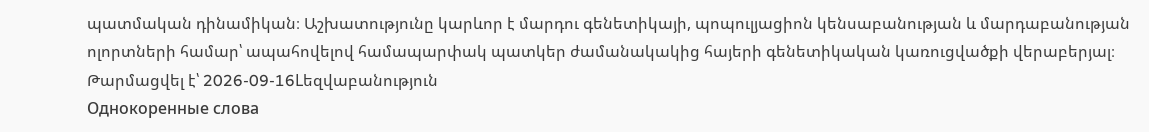պատմական դինամիկան։ Աշխատությունը կարևոր է մարդու գենետիկայի, պոպուլյացիոն կենսաբանության և մարդաբանության ոլորտների համար՝ ապահովելով համապարփակ պատկեր ժամանակակից հայերի գենետիկական կառուցվածքի վերաբերյալ։
Թարմացվել է՝ 2026-09-16Lեզվաբանություն
Однокоренные слова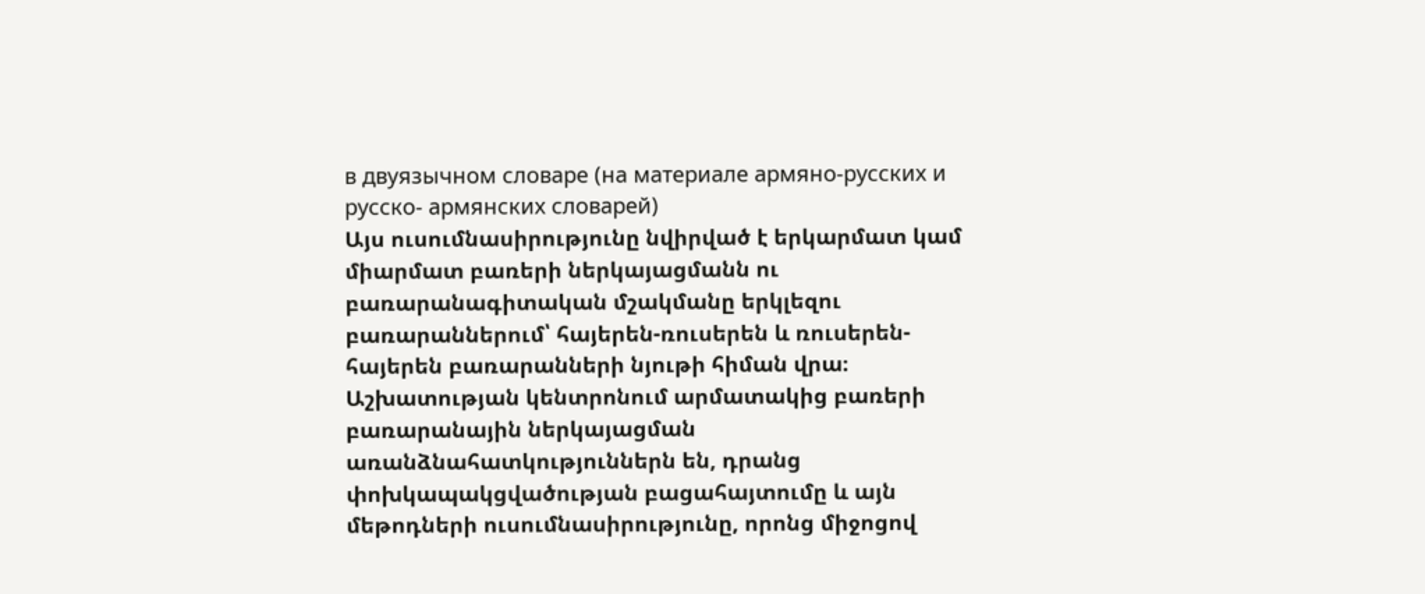в двуязычном словаре (на материале армяно-русских и русско- армянских словарей)
Այս ուսումնասիրությունը նվիրված է երկարմատ կամ միարմատ բառերի ներկայացմանն ու բառարանագիտական մշակմանը երկլեզու բառարաններում՝ հայերեն-ռուսերեն և ռուսերեն-հայերեն բառարանների նյութի հիման վրա։ Աշխատության կենտրոնում արմատակից բառերի բառարանային ներկայացման առանձնահատկություններն են, դրանց փոխկապակցվածության բացահայտումը և այն մեթոդների ուսումնասիրությունը, որոնց միջոցով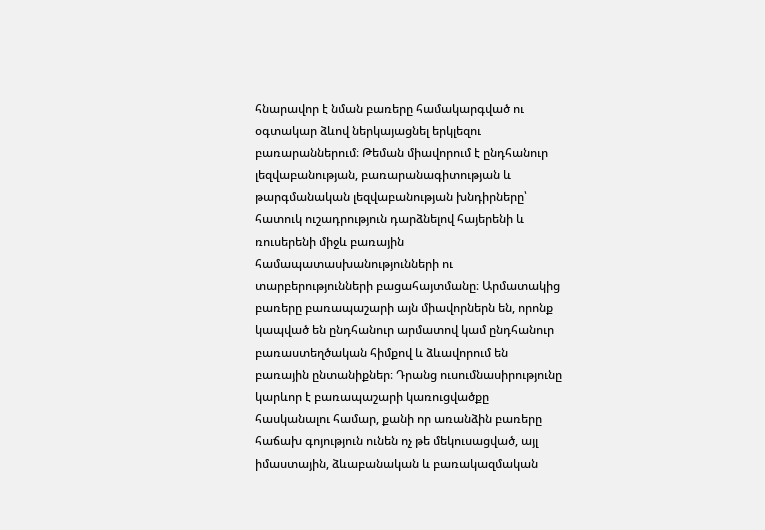հնարավոր է նման բառերը համակարգված ու օգտակար ձևով ներկայացնել երկլեզու բառարաններում։ Թեման միավորում է ընդհանուր լեզվաբանության, բառարանագիտության և թարգմանական լեզվաբանության խնդիրները՝ հատուկ ուշադրություն դարձնելով հայերենի և ռուսերենի միջև բառային համապատասխանությունների ու տարբերությունների բացահայտմանը։ Արմատակից բառերը բառապաշարի այն միավորներն են, որոնք կապված են ընդհանուր արմատով կամ ընդհանուր բառաստեղծական հիմքով և ձևավորում են բառային ընտանիքներ։ Դրանց ուսումնասիրությունը կարևոր է բառապաշարի կառուցվածքը հասկանալու համար, քանի որ առանձին բառերը հաճախ գոյություն ունեն ոչ թե մեկուսացված, այլ իմաստային, ձևաբանական և բառակազմական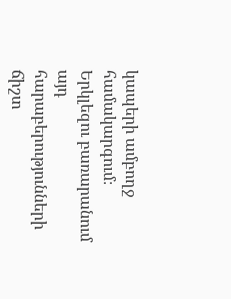կապերի ամբողջ համակարգում։ Երկլեզու բառարանում այդ հարաբերությունների ճիշտ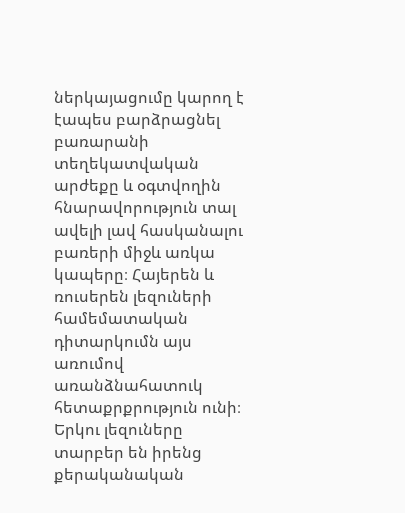ներկայացումը կարող է էապես բարձրացնել բառարանի տեղեկատվական արժեքը և օգտվողին հնարավորություն տալ ավելի լավ հասկանալու բառերի միջև առկա կապերը։ Հայերեն և ռուսերեն լեզուների համեմատական դիտարկումն այս առումով առանձնահատուկ հետաքրքրություն ունի։ Երկու լեզուները տարբեր են իրենց քերականական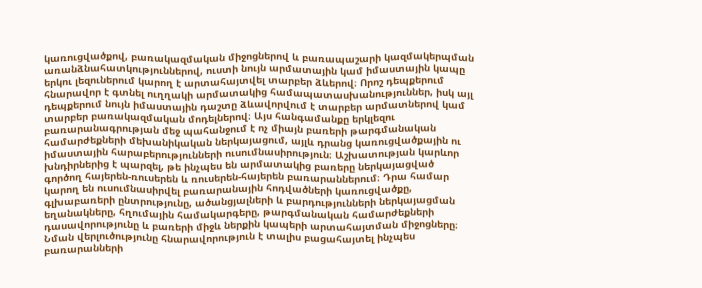կառուցվածքով, բառակազմական միջոցներով և բառապաշարի կազմակերպման առանձնահատկություններով, ուստի նույն արմատային կամ իմաստային կապը երկու լեզուներում կարող է արտահայտվել տարբեր ձևերով։ Որոշ դեպքերում հնարավոր է գտնել ուղղակի արմատակից համապատասխանություններ, իսկ այլ դեպքերում նույն իմաստային դաշտը ձևավորվում է տարբեր արմատներով կամ տարբեր բառակազմական մոդելներով։ Այս հանգամանքը երկլեզու բառարանագրության մեջ պահանջում է ոչ միայն բառերի թարգմանական համարժեքների մեխանիկական ներկայացում, այլև դրանց կառուցվածքային ու իմաստային հարաբերությունների ուսումնասիրություն։ Աշխատության կարևոր խնդիրներից է պարզել, թե ինչպես են արմատակից բառերը ներկայացված գործող հայերեն-ռուսերեն և ռուսերեն-հայերեն բառարաններում։ Դրա համար կարող են ուսումնասիրվել բառարանային հոդվածների կառուցվածքը, գլխաբառերի ընտրությունը, ածանցյալների և բարդությունների ներկայացման եղանակները, հղումային համակարգերը, թարգմանական համարժեքների դասավորությունը և բառերի միջև ներքին կապերի արտահայտման միջոցները։ Նման վերլուծությունը հնարավորություն է տալիս բացահայտել ինչպես բառարանների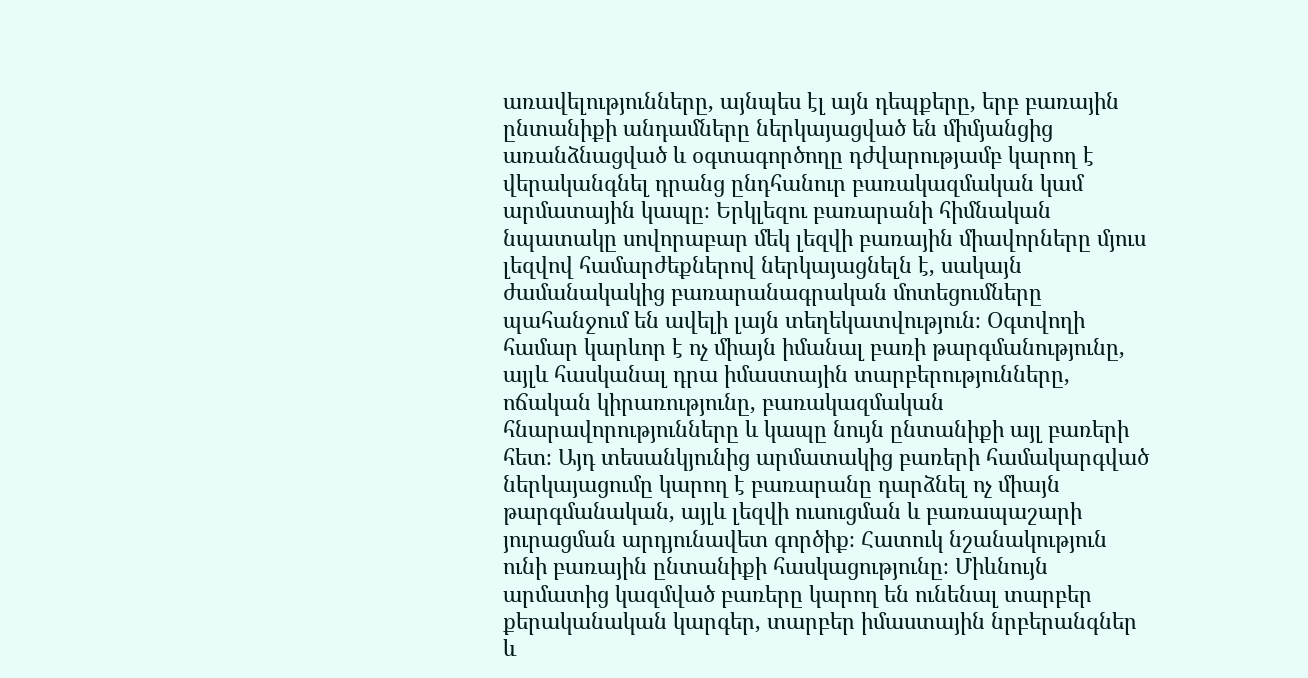առավելությունները, այնպես էլ այն դեպքերը, երբ բառային ընտանիքի անդամները ներկայացված են միմյանցից առանձնացված և օգտագործողը դժվարությամբ կարող է վերականգնել դրանց ընդհանուր բառակազմական կամ արմատային կապը։ Երկլեզու բառարանի հիմնական նպատակը սովորաբար մեկ լեզվի բառային միավորները մյուս լեզվով համարժեքներով ներկայացնելն է, սակայն ժամանակակից բառարանագրական մոտեցումները պահանջում են ավելի լայն տեղեկատվություն։ Օգտվողի համար կարևոր է ոչ միայն իմանալ բառի թարգմանությունը, այլև հասկանալ դրա իմաստային տարբերությունները, ոճական կիրառությունը, բառակազմական հնարավորությունները և կապը նույն ընտանիքի այլ բառերի հետ։ Այդ տեսանկյունից արմատակից բառերի համակարգված ներկայացումը կարող է բառարանը դարձնել ոչ միայն թարգմանական, այլև լեզվի ուսուցման և բառապաշարի յուրացման արդյունավետ գործիք։ Հատուկ նշանակություն ունի բառային ընտանիքի հասկացությունը։ Միևնույն արմատից կազմված բառերը կարող են ունենալ տարբեր քերականական կարգեր, տարբեր իմաստային նրբերանգներ և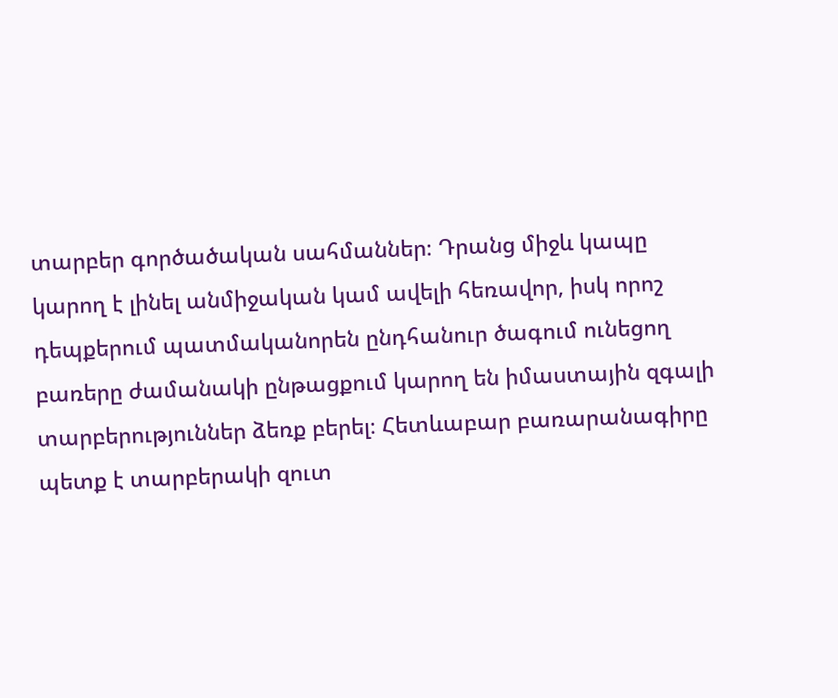տարբեր գործածական սահմաններ։ Դրանց միջև կապը կարող է լինել անմիջական կամ ավելի հեռավոր, իսկ որոշ դեպքերում պատմականորեն ընդհանուր ծագում ունեցող բառերը ժամանակի ընթացքում կարող են իմաստային զգալի տարբերություններ ձեռք բերել։ Հետևաբար բառարանագիրը պետք է տարբերակի զուտ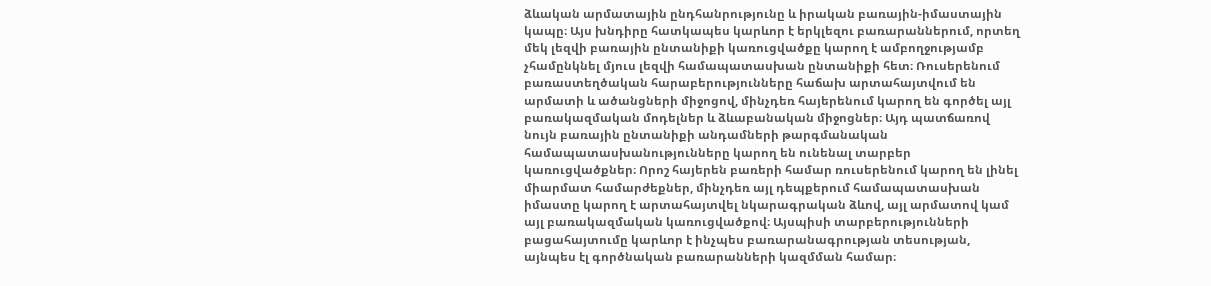ձևական արմատային ընդհանրությունը և իրական բառային-իմաստային կապը։ Այս խնդիրը հատկապես կարևոր է երկլեզու բառարաններում, որտեղ մեկ լեզվի բառային ընտանիքի կառուցվածքը կարող է ամբողջությամբ չհամընկնել մյուս լեզվի համապատասխան ընտանիքի հետ։ Ռուսերենում բառաստեղծական հարաբերությունները հաճախ արտահայտվում են արմատի և ածանցների միջոցով, մինչդեռ հայերենում կարող են գործել այլ բառակազմական մոդելներ և ձևաբանական միջոցներ։ Այդ պատճառով նույն բառային ընտանիքի անդամների թարգմանական համապատասխանությունները կարող են ունենալ տարբեր կառուցվածքներ։ Որոշ հայերեն բառերի համար ռուսերենում կարող են լինել միարմատ համարժեքներ, մինչդեռ այլ դեպքերում համապատասխան իմաստը կարող է արտահայտվել նկարագրական ձևով, այլ արմատով կամ այլ բառակազմական կառուցվածքով։ Այսպիսի տարբերությունների բացահայտումը կարևոր է ինչպես բառարանագրության տեսության, այնպես էլ գործնական բառարանների կազմման համար։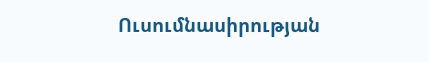Ուսումնասիրության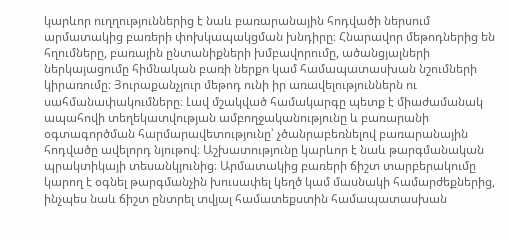կարևոր ուղղություններից է նաև բառարանային հոդվածի ներսում արմատակից բառերի փոխկապակցման խնդիրը։ Հնարավոր մեթոդներից են հղումները, բառային ընտանիքների խմբավորումը, ածանցյալների ներկայացումը հիմնական բառի ներքո կամ համապատասխան նշումների կիրառումը։ Յուրաքանչյուր մեթոդ ունի իր առավելություններն ու սահմանափակումները։ Լավ մշակված համակարգը պետք է միաժամանակ ապահովի տեղեկատվության ամբողջականությունը և բառարանի օգտագործման հարմարավետությունը՝ չծանրաբեռնելով բառարանային հոդվածը ավելորդ նյութով։ Աշխատությունը կարևոր է նաև թարգմանական պրակտիկայի տեսանկյունից։ Արմատակից բառերի ճիշտ տարբերակումը կարող է օգնել թարգմանչին խուսափել կեղծ կամ մասնակի համարժեքներից, ինչպես նաև ճիշտ ընտրել տվյալ համատեքստին համապատասխան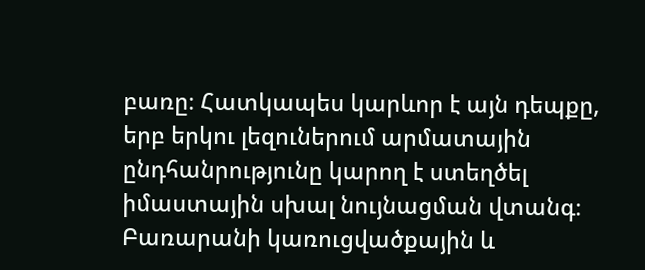բառը։ Հատկապես կարևոր է այն դեպքը, երբ երկու լեզուներում արմատային ընդհանրությունը կարող է ստեղծել իմաստային սխալ նույնացման վտանգ։ Բառարանի կառուցվածքային և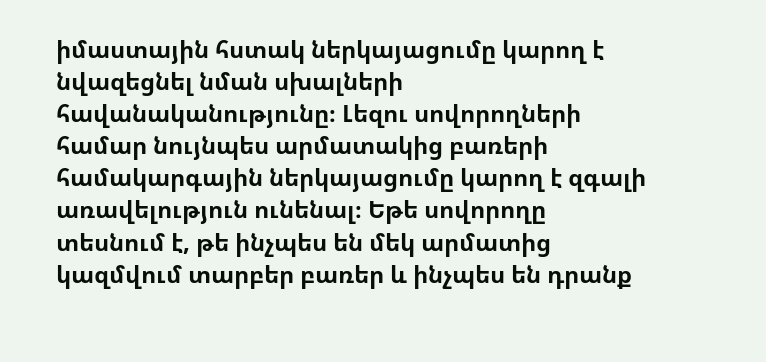իմաստային հստակ ներկայացումը կարող է նվազեցնել նման սխալների հավանականությունը։ Լեզու սովորողների համար նույնպես արմատակից բառերի համակարգային ներկայացումը կարող է զգալի առավելություն ունենալ։ Եթե սովորողը տեսնում է, թե ինչպես են մեկ արմատից կազմվում տարբեր բառեր և ինչպես են դրանք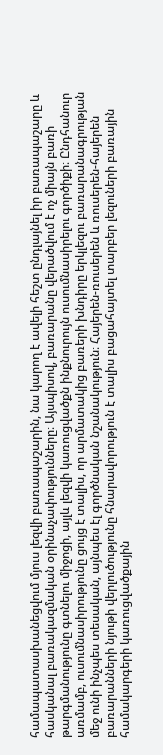համապատասխանեցվում մյուս լեզվի բառապաշարին, նա կարող է ավելի հեշտ ընդլայնել իր բառապաշարը և հասկանալ բառակազմական օրինաչափությունները։ Այսպիսով, բառարանը վերածվում է ոչ միայն բառի թարգմանությունը գտնելու միջոցի, այլև լեզվի կառուցվածքն ինքնուրույն ուսումնասիրելու գործիքի։ Ընդհանուր առմամբ, ուսումնասիրությունը ցույց է տալիս, որ արմատակից բառերի խնդիրը երկլեզու բառարանագրության մեջ ունի ինչպես տեսական, այնպես էլ գործնական նշանակություն։ Հայերեն-ռուսերեն և ռուսերեն-հայերեն բառարանների նյութի վերլուծությունը հնարավորություն է տալիս բացահայտել տարբեր լեզուների բառային համակարգերի կառուցվածքային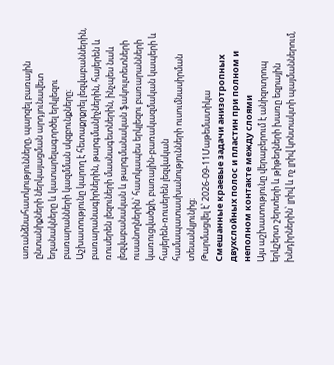առանձնահատկությունները, պարզել բառային ընտանիքների ներկայացման արդյունավետ եղանակները և կատարելագործել երկլեզու բառարանների կազմման սկզբունքները։ Աշխատությունը կարող է հետաքրքրել լեզվաբաններին, բառարանագիրներին, թարգմանիչներին, հայերեն և ռուսերեն լեզուների մասնագետներին, ինչպես նաև լեզվաբանական և թարգմանական ֆակուլտետների ուսանողներին՝ հատկապես երկլեզու բառարանների կառուցվածքի, բառային-բառակազմական կապերի և հայերեն-ռուսերեն լեզվական համապատասխանությունների ուսումնասիրման տեսանկյունից։
Թարմացվել է՝ 2026-09-11Մաթեմատիկա
Смешанные краевые задачи анизотропных двухслойных полос и пластин при полном и неполном контакте между слоями
Այս աշխատությունը վերաբերում է անիզոտրոպ երկշերտ շերտերի և թիթեղների խառը եզրային խնդիրներին՝ լրիվ և ոչ լրիվ կոնտակտի պայմաններում,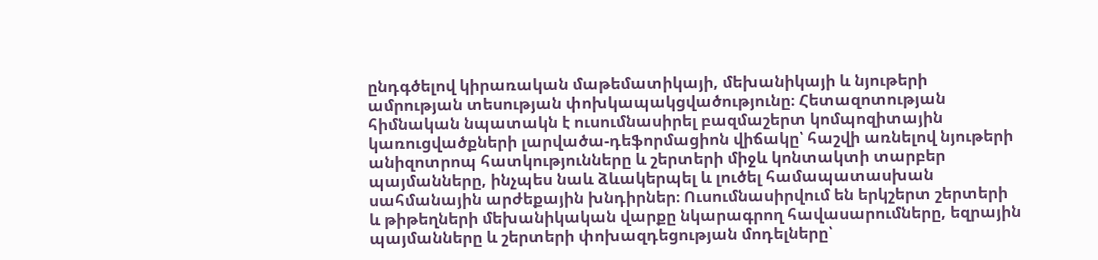ընդգծելով կիրառական մաթեմատիկայի, մեխանիկայի և նյութերի ամրության տեսության փոխկապակցվածությունը։ Հետազոտության հիմնական նպատակն է ուսումնասիրել բազմաշերտ կոմպոզիտային կառուցվածքների լարվածա-դեֆորմացիոն վիճակը՝ հաշվի առնելով նյութերի անիզոտրոպ հատկությունները և շերտերի միջև կոնտակտի տարբեր պայմանները, ինչպես նաև ձևակերպել և լուծել համապատասխան սահմանային արժեքային խնդիրներ։ Ուսումնասիրվում են երկշերտ շերտերի և թիթեղների մեխանիկական վարքը նկարագրող հավասարումները, եզրային պայմանները և շերտերի փոխազդեցության մոդելները՝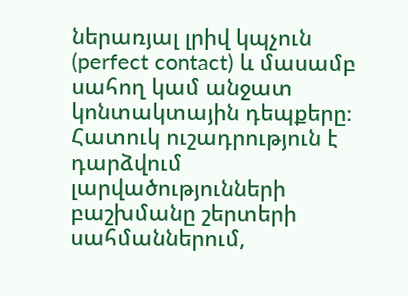ներառյալ լրիվ կպչուն (perfect contact) և մասամբ սահող կամ անջատ կոնտակտային դեպքերը։ Հատուկ ուշադրություն է դարձվում լարվածությունների բաշխմանը շերտերի սահմաններում,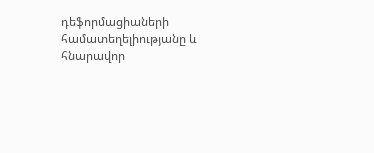դեֆորմացիաների համատեղելիությանը և հնարավոր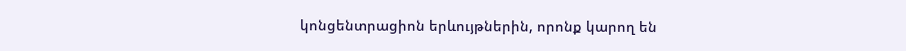կոնցենտրացիոն երևույթներին, որոնք կարող են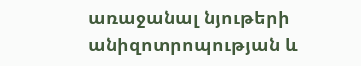առաջանալ նյութերի անիզոտրոպության և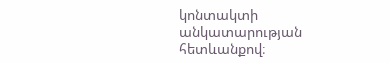կոնտակտի անկատարության հետևանքով։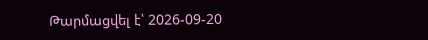Թարմացվել է՝ 2026-09-20